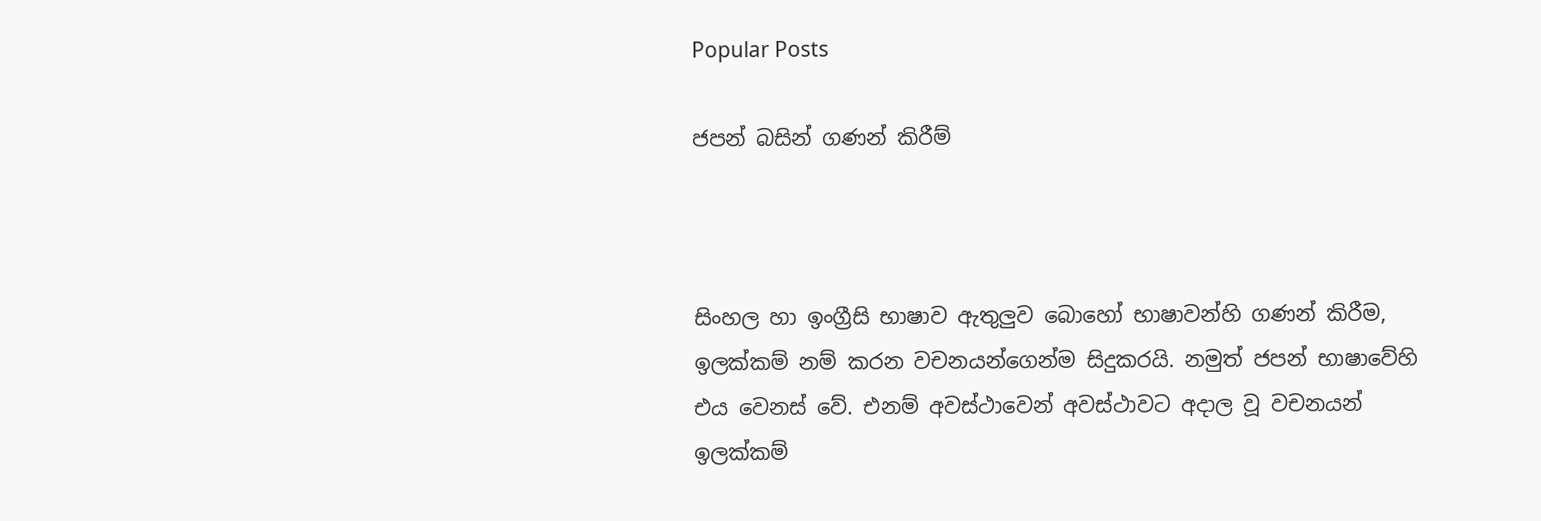Popular Posts

ජපන් බසින් ගණන් කිරීම්



සිංහල හා ඉංග්‍රීසි භාෂාව ඇතුලුව බොහෝ භාෂාවන්හි ගණන් කිරීම, ඉලක්කම් නම් කරන වචනයන්ගෙන්ම සිදුකරයි. නමුත් ජපන් භාෂාවේහි එය වෙනස් වේ. එනම් අවස්ථාවෙන් අවස්ථාවට අදාල වූ වචනයන් ඉලක්කම්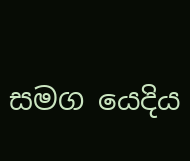සමග යෙදිය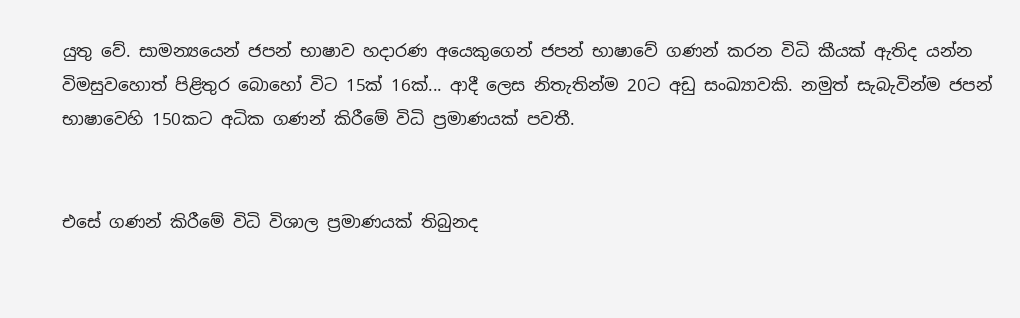යුතු වේ. සාමන්‍යයෙන් ජපන් භාෂාව හදාරණ අයෙකුගෙන් ජපන් භාෂාවේ ගණන් කරන විධි කීයක් ඇතිද යන්න විමසුවහොත් පිළිතුර බොහෝ විට 15ක් 16ක්... ආදී ලෙස නිතැතින්ම 20ට අඩු සංඛ්‍යාවකි. නමුත් සැබැවින්ම ජපන් භාෂාවෙහි 150කට අධික ගණන් කිරීමේ විධි ප්‍රමාණයක් පවතී.


එසේ ගණන් කිරීමේ විධි විශාල ප්‍රමාණයක් තිබුනද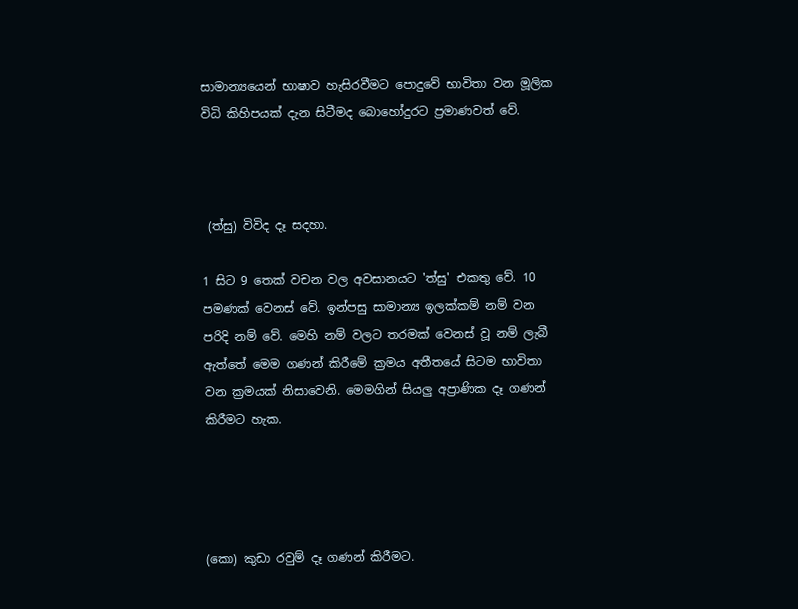සාමාන්‍යයෙන් භාෂාව හැසිරවීමට පොදුවේ භාවිතා වන මූලික විධි කිහිපයක් දැන සිටීමද බොහෝදුරට ප්‍රමාණවත් වේ.



 (ත්සු) විවිද දෑ සදහා.

1 සිට 9 තෙක් වචන වල අවසානයට 'ත්සු' එකතු වේ. 10 පමණක් වෙනස් වේ. ඉන්පසු සාමාන්‍ය ඉලක්කම් නම් වන පරිදි නම් වේ. මෙහි නම් වලට තරමක් වෙනස් වූ නම් ලැබී ඇත්තේ මෙම ගණන් කිරීමේ ක්‍රමය අතීතයේ සිටම භාවිතා වන ක්‍රමයක් නිසාවෙනි. මෙමගින් සියලු අප්‍රාණික දෑ ගණන් කිරීමට හැක.




(කො) කුඩා රවුම් දෑ ගණන් කිරීමට.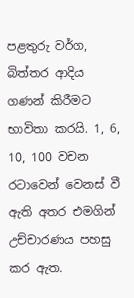පළතුරු වර්ග, බිත්තර ආදිය ගණන් කිරීමට භාවිතා කරයි. 1, 6, 10, 100 වචන රටාවෙන් වෙනස් වී ඇති අතර එමගින් උච්චාරණය පහසු කර ඇත.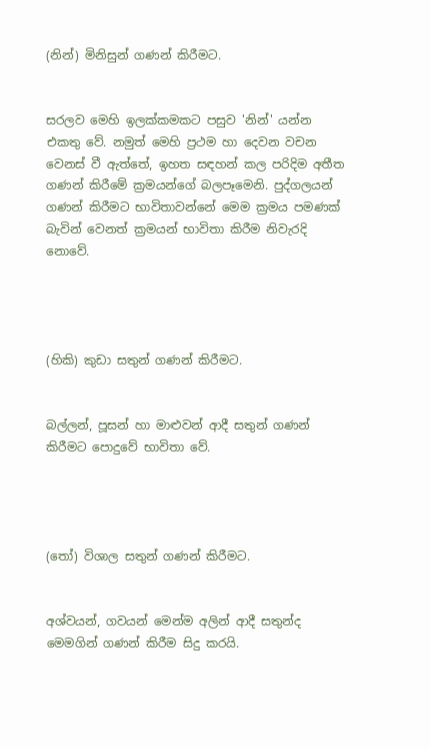(නින්) මිනිසුන් ගණන් කිරීමට.


සරලව මෙහි ඉලක්කමකට පසුව 'නින්' යන්න එකතු වේ. නමුත් මෙහි ප්‍රථම හා දෙවන වචන වෙනස් වී ඇත්තේ, ඉහත සඳහන් කල පරිදිම අතීත ගණන් කිරීමේ ක්‍රමයන්ගේ බලපෑමෙනි. පුද්ගලයන් ගණන් කිරීමට භාවිතාවන්නේ මෙම ක්‍රමය පමණක් බැවින් වෙනත් ක්‍රමයන් භාවිතා කිරීම නිවැරදි නොවේ.




(හිකි) කුඩා සතුන් ගණන් කිරීමට.


බල්ලන්, පූසන් හා මාළුවන් ආදී සතුන් ගණන් කිරීමට පොදුවේ භාවිතා වේ.




(තෝ) විශාල සතුන් ගණන් කිරීමට.


අශ්වයන්, ගවයන් මෙන්ම අලින් ආදී සතුන්ද මෙමගින් ගණන් කිරීම සිදු කරයි.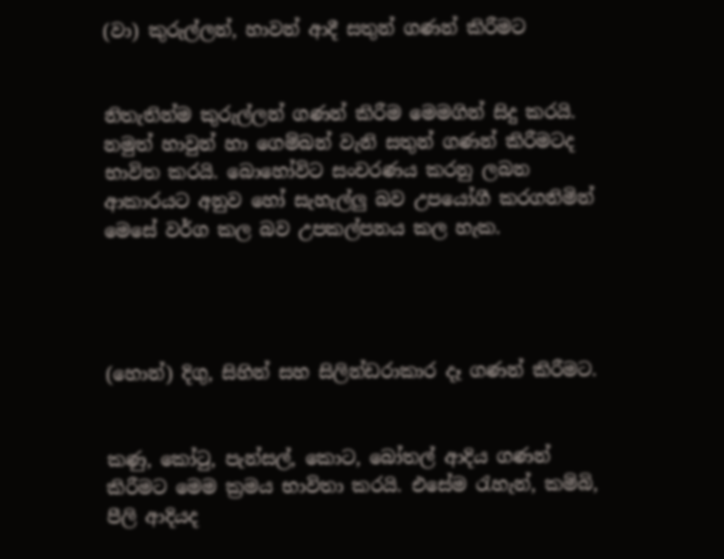(වා) කුරුල්ලන්, හාවන් ආදී සතුන් ගණන් කිරීමට


නිතැතින්ම කුරුල්ලන් ගණන් කිරීම මෙමගින් සිදු කරයි. නමුත් හාවුන් හා ගෙම්බන් වැනි සතුන් ගණන් කිරීමටද භාවිත කරයි. බොහෝවිට සංචරණය කරනු ලබන ආකාරයට අනුව හෝ සැහැල්ලු බව උපයෝගී කරගනිමින් මෙසේ වර්ග කල බව උපකල්පනය කල හැක.




(හොන්) දිගු, සිහින් සහ සිලින්ඩරාකාර දෑ ගණන් කිරීමට.


කණු, කෝටු, පැන්සල්, කොට, බෝතල් ආදිය ගණන් කිරීමට මෙම ක්‍රමය භාවිතා කරයි. එසේම රැහැන්, කම්බි, පීලි ආදියද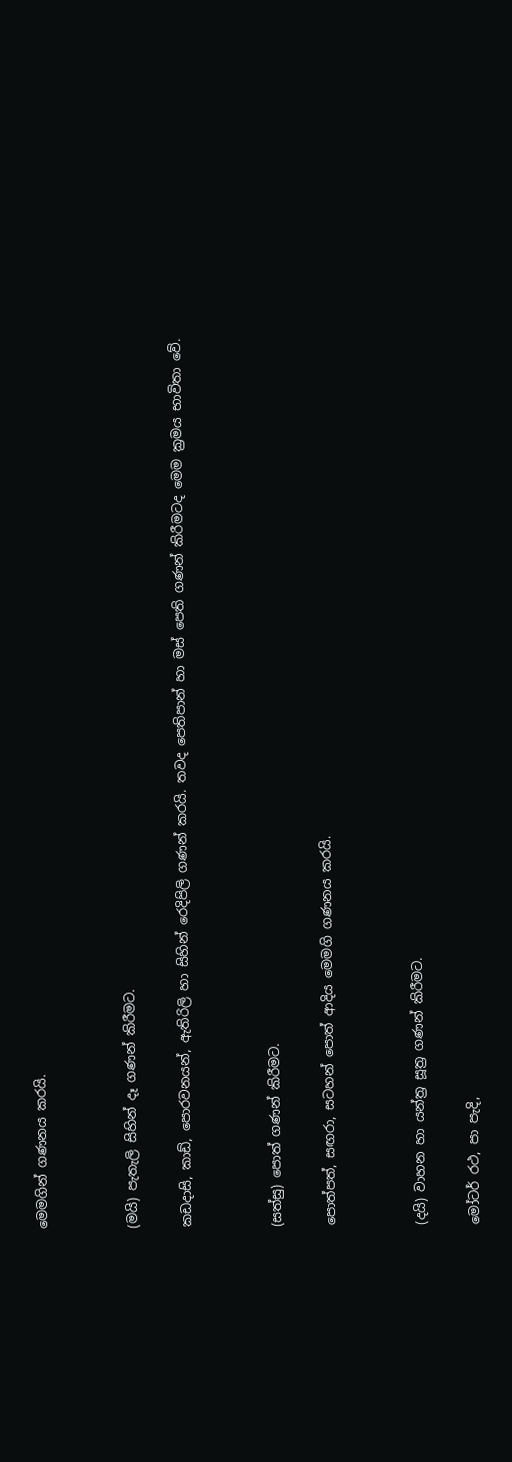මෙමගින් ගණනය කරයි.




(මයි) පැතැලි සිහින් දෑ ගණන් කිරීමට.


කඩදාසි, කාඩ්, පොරවනයන්, ඇතිරිලි හා සිහින් රෙදිපිලි ගණන් කරයි. තවද පෙතිපාන් හා මස් පෙති ගණන් කිරීමටද මෙම ක්‍රමය භාවිතා වේ.




(සත්සු) පොත් ගණන් කිරීමට.


පොත්පත්, සඟරා, සටහන් පොත් ආදිය මෙමගි ගණනය කරයි.




(දයි) වාහන හා යන්ත්‍ර සූත්‍ර ගණන් කිරීමට.


මෝටර් රථ, පා පැදි,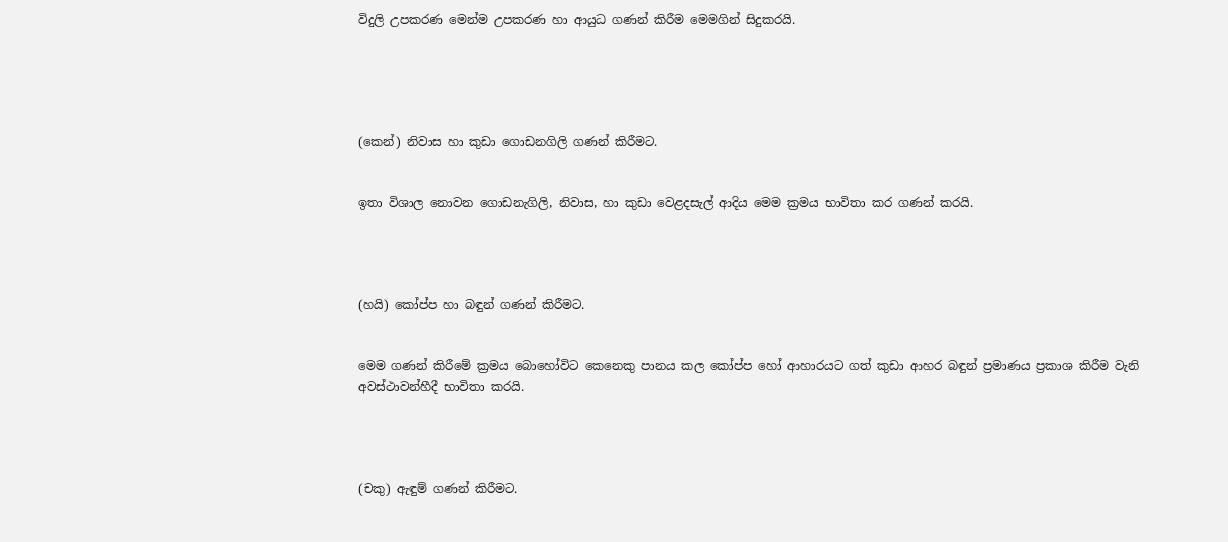විදුලි උපකරණ මෙන්ම උපකරණ හා ආයුධ ගණන් කිරීම මෙමගින් සිදුකරයි.





(කෙන්) නිවාස හා කුඩා ගොඩනගිලි ගණන් කිරීමට.


ඉතා විශාල නොවන ගොඩනැගිලි, නිවාස, හා කුඩා වෙළදසැල් ආදිය මෙම ක්‍රමය භාවිතා කර ගණන් කරයි.




(හයි) කෝප්ප හා බඳුන් ගණන් කිරීමට.


මෙම ගණන් කිරීමේ ක්‍රමය බොහෝවිට කෙනෙකු පානය කල කෝප්ප හෝ ආහාරයට ගත් කුඩා ආහර බඳුන් ප්‍රමාණය ප්‍රකාශ කිරීම වැනි අවස්ථාවන්හීදී භාවිතා කරයි.




(චකු) ඇඳුම් ගණන් කිරීමට.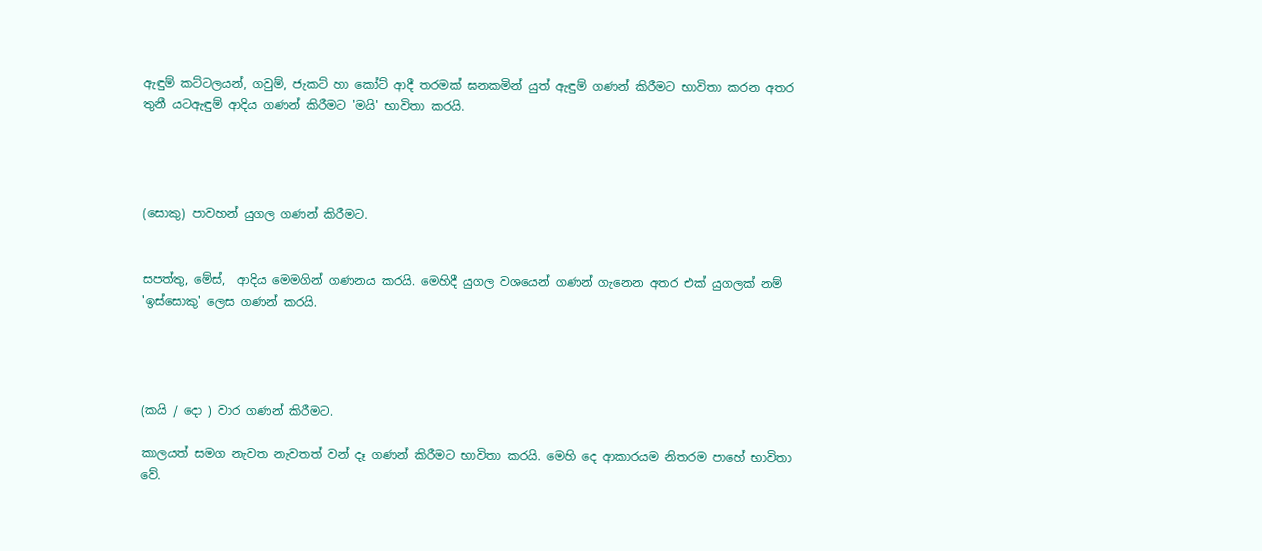ඇඳුම් කට්ටලයන්, ගවුම්, ජැකට් හා කෝට් ආදී තරමක් ඝනකමින් යුත් ඇඳුම් ගණන් කිරීමට භාවිතා කරන අතර තුනී යටඇඳුම් ආදිය ගණන් කිරීමට 'මයි' භාවිතා කරයි.




(සොකු) පාවහන් යුගල ගණන් කිරීමට.


සපත්තු, මේස්,  ආදිය මෙමගින් ගණනය කරයි. මෙහිදී යුගල වශයෙන් ගණන් ගැනෙන අතර එක් යුගලක් නම් 'ඉස්සොකු' ලෙස ගණන් කරයි.




(කයි / දො ) වාර ගණන් කිරීමට.

කාලයත් සමග නැවත නැවතත් වන් දෑ ගණන් කිරීමට භාවිතා කරයි. මෙහි දෙ ආකාරයම නිතරම පාහේ භාවිතා වේ.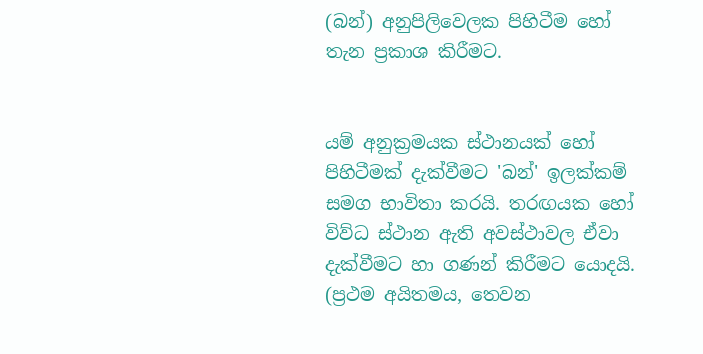(බන්) අනුපිලිවෙලක පිහිටීම හෝ තැන ප්‍රකාශ කිරීමට.


යම් අනුක්‍රමයක ස්ථානයක් හෝ පිහිටීමක් දැක්වීමට 'බන්' ඉලක්කම් සමග භාවිතා කරයි. තරඟයක හෝ විව්ධ ස්ථාන ඇති අවස්ථාවල ඒවා දැක්වීමට හා ගණන් කිරීමට යොදයි. (ප්‍රථම අයිතමය, තෙවන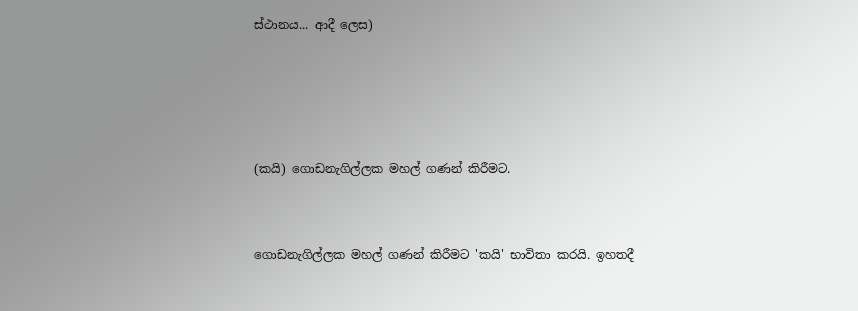ස්ථානය... ආදී ලෙස)




(කයි) ගොඩනැගිල්ලක මහල් ගණන් කිරීමට.


ගොඩනැගිල්ලක මහල් ගණන් කිරීමට 'කයි' භාවිතා කරයි. ඉහතදී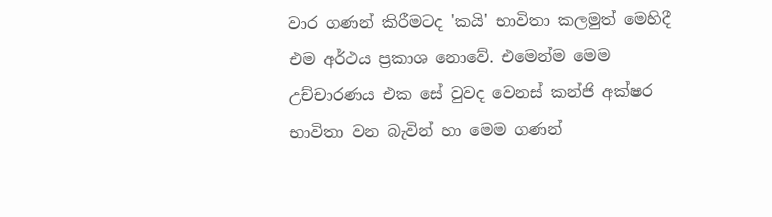වාර ගණන් කිරීමටද 'කයි' භාවිතා කලමුත් මෙහිදී එම අර්ථය ප්‍රකාශ නොවේ. එමෙන්ම මෙම උච්චාරණය එක සේ වුවද වෙනස් කන්ජි අක්ෂර භාවිතා වන බැවින් හා මෙම ගණන්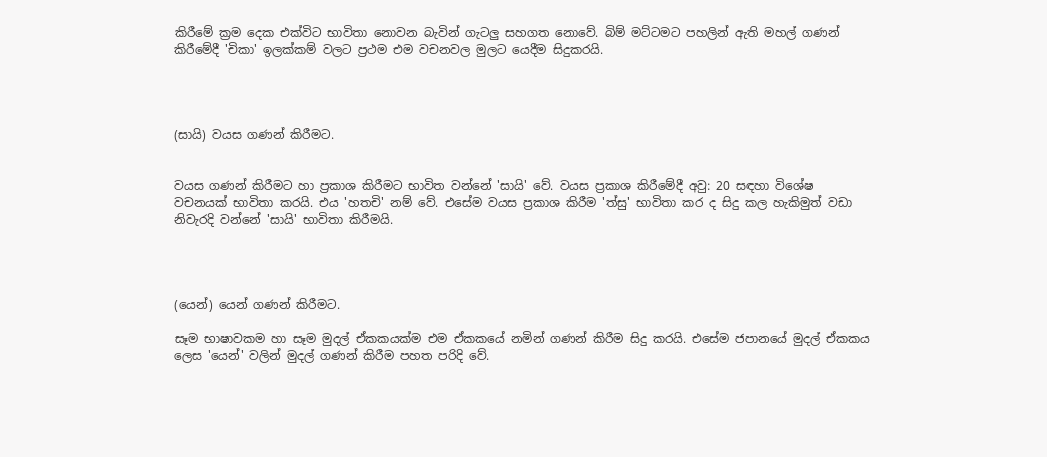කිරීමේ ක්‍රම දෙක එක්විට භාවිතා නොවන බැවින් ගැටලු සහගත නොවේ. බිම් මට්ටමට පහලින් ඇති මහල් ගණන් කිරීමේදී 'චිකා' ඉලක්කම් වලට ප්‍රථම එම වචනවල මුලට යෙදීම සිදුකරයි.




(සායි) වයස ගණන් කිරීමට.


වයස ගණන් කිරීමට හා ප්‍රකාශ කිරීමට භාවිත වන්නේ 'සායි' වේ. වයස ප්‍රකාශ කිරීමේදී අවු: 20 සඳහා විශේෂ වචනයක් භාවිතා කරයි. එය 'හතචි' නම් වේ. එසේම වයස ප්‍රකාශ කිරීම 'ත්සු' භාවිතා කර ද සිදු කල හැකිමුත් වඩා නිවැරදි වන්නේ 'සායි' භාවිතා කිරීමයි.




(යෙන්) යෙන් ගණන් කිරීමට.

සෑම භාෂාවකම හා සෑම මුදල් ඒකකයක්ම එම ඒකකයේ නමින් ගණන් කිරීම සිදු කරයි. එසේම ජපානයේ මුදල් ඒකකය ලෙස 'යෙන්' වලින් මුදල් ගණන් කිරීම පහත පරිදි වේ.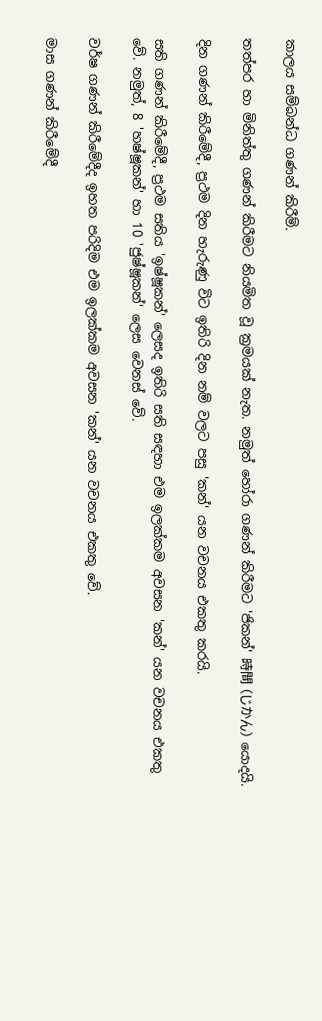කාලය සම්බන්ධ ගණන් කිරීම්.

තත්පර හා මිනිත්තු ගණන් කිරීමට නියමිත වූ ක්‍රමයක් නැත. නමුත් හෝරා ගණන් කිරීමට 'ජිකන්' 時間 (じかん) යොදයි.

දින ගණන් කිරීමේදී, ප්‍රථම දින හැරුණු විට ඉතිරි දින නම් වලට පසු 'කන්' යන වචනය එකතු කරයි.

සති ගණන් කිරීමේදී, ප්‍රථම සතිය 'ඉෂ්ෂූකන්' ලෙසද ඉතිරි සති සඳහා එම ඉලක්කම අවසන 'කන්' යන වචනය එකතු වේ. නමුත්, 8 'හෂ්ෂූකන්' හා 10 'ජුෂ්ෂූකන්' ලෙස වෙනස් වේ.

වර්ෂ ගණන් කිරීමේදීද ඉහත පරිදිම එම ඉලක්කම අවසන 'කන්' යන වචනය එකතු වේ.

මාස ගණන් කිරීමේදී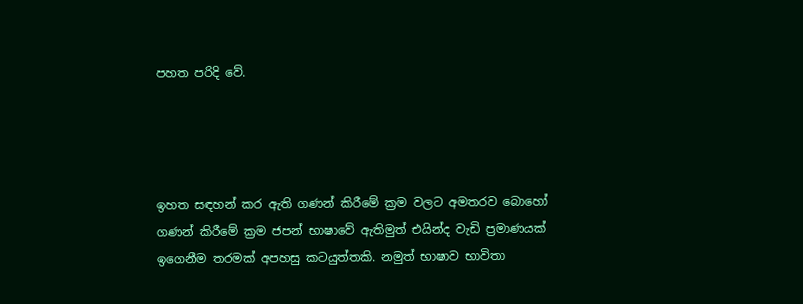පහත පරිදි වේ.




ඉහත සඳහන් කර ඇති ගණන් කිරීමේ ක්‍රම වලට අමතරව බොහෝ ගණන් කිරීමේ ක්‍රම ජපන් භාෂාවේ ඇතිමුත් එයින්ද වැඩි ප්‍රමාණයක් ඉගෙනීම තරමක් අපහසු කටයුත්තකි. නමුත් භාෂාව භාවිතා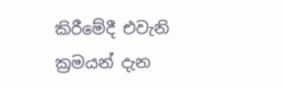කිරීමේදී එවැනි ක්‍රමයන් දැන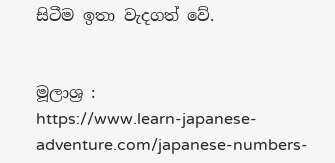සිටීම ඉතා වැදගත් වේ.


මූලාශ්‍ර :
https://www.learn-japanese-adventure.com/japanese-numbers-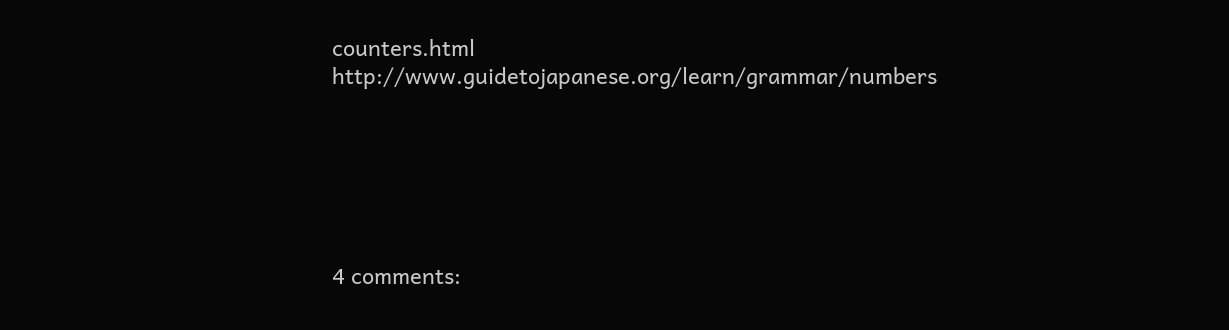counters.html
http://www.guidetojapanese.org/learn/grammar/numbers






4 comments: